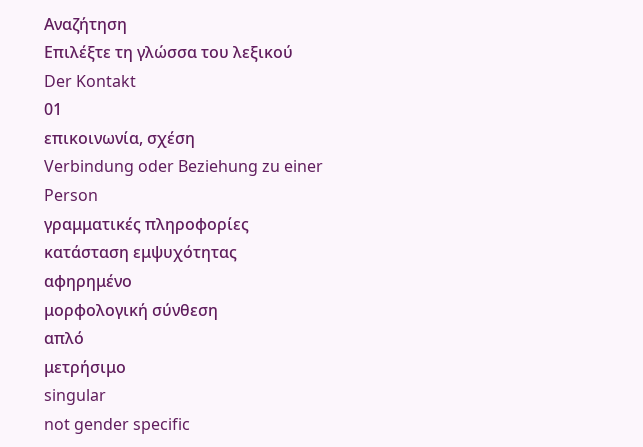Αναζήτηση
Επιλέξτε τη γλώσσα του λεξικού
Der Kontakt
01
επικοινωνία, σχέση
Verbindung oder Beziehung zu einer Person
γραμματικές πληροφορίες
κατάσταση εμψυχότητας
αφηρημένο
μορφολογική σύνθεση
απλό
μετρήσιμο
singular
not gender specific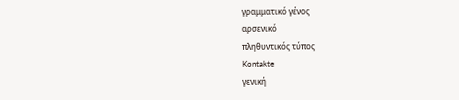γραμματικό γένος
αρσενικό
πληθυντικός τύπος
Kontakte
γενική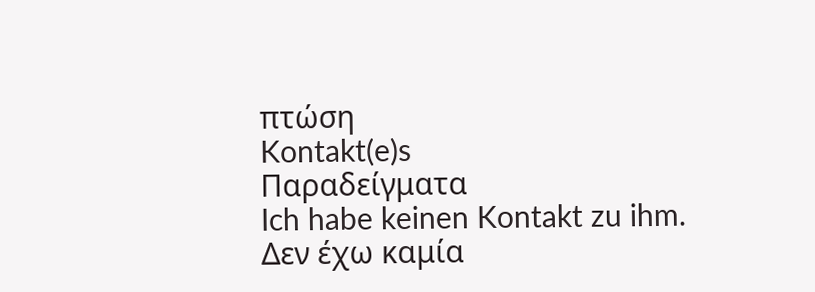πτώση
Kontakt(e)s
Παραδείγματα
Ich habe keinen Kontakt zu ihm.
Δεν έχω καμία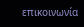επικοινωνία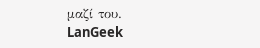μαζί του.
LanGeek